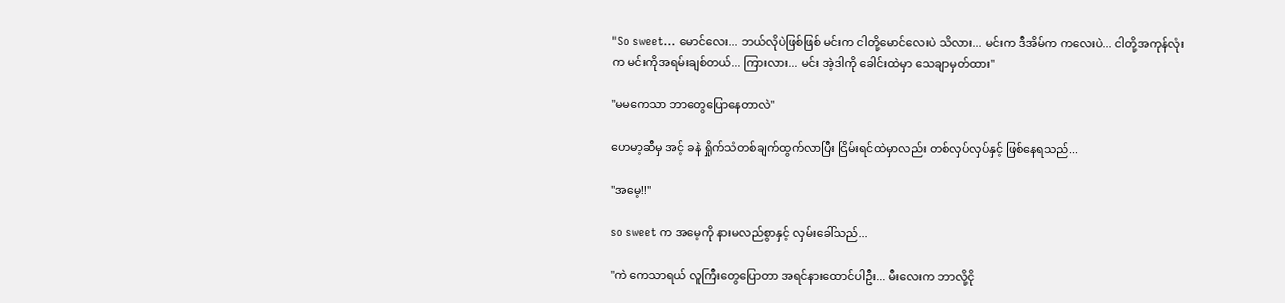"So sweet... မောင်လေး... ဘယ်လိုပဲဖြစ်ဖြစ် မင်းက ငါတို့မောင်လေးပဲ သိလား... မင်းက ဒီအိမ်က ကလေးပဲ... ငါတို့အကုန်လုံးက မင်းကိုအရမ်းချစ်တယ်... ကြားလား... မင်း အဲ့ဒါကို ခေါင်းထဲမှာ သေချာမှတ်ထား"

"မမကေသာ ဘာတွေပြောနေတာလဲ"

ဟေမာ့ဆီမှ အင့် ခနဲ ရှိုက်သံတစ်ချက်ထွက်လာပြီး ငြိမ်းရင်ထဲမှာလည်း တစ်လှပ်လှပ်နှင့် ဖြစ်နေရသည်...

"အမေ့!!"

so sweet က အမေ့ကို နားမလည်စွာနှင့် လှမ်းခေါ်သည်...

"ကဲ ကေသာရယ် လူကြီးတွေပြောတာ အရင်နားထောင်ပါဦး... မီးလေးက ဘာလို့ငို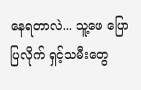နေရတာလဲ... သူ့ဖေ ပြောပြလိုက် ရှင့်သမီးတွေ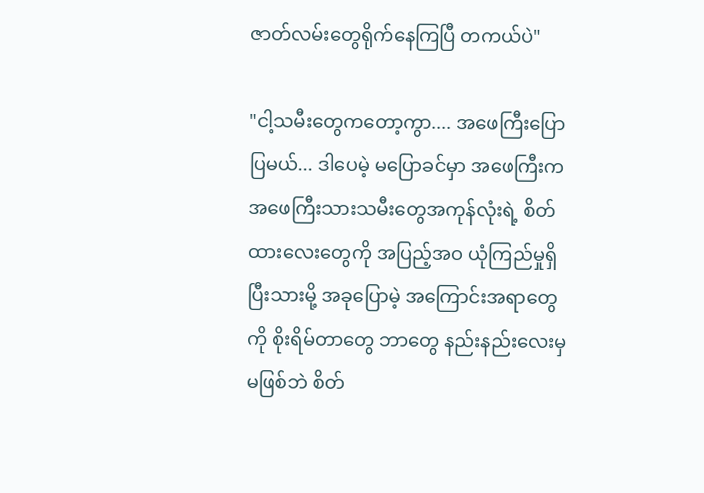ဇာတ်လမ်းတွေရိုက်နေကြပြီ တကယ်ပဲ"

"ငါ့သမီးတွေကတော့ကွာ.... အဖေကြီးပြောပြမယ်... ဒါပေမဲ့ မပြောခင်မှာ အဖေကြီးက အဖေကြီးသားသမီးတွေအကုန်လုံးရဲ့ စိတ်ထားလေးတွေကို အပြည့်အဝ ယုံကြည်မှုရှိပြီးသားမို့ အခုပြောမဲ့ အကြောင်းအရာတွေကို စိုးရိမ်တာတွေ ဘာတွေ နည်းနည်းလေးမှ မဖြစ်ဘဲ စိတ်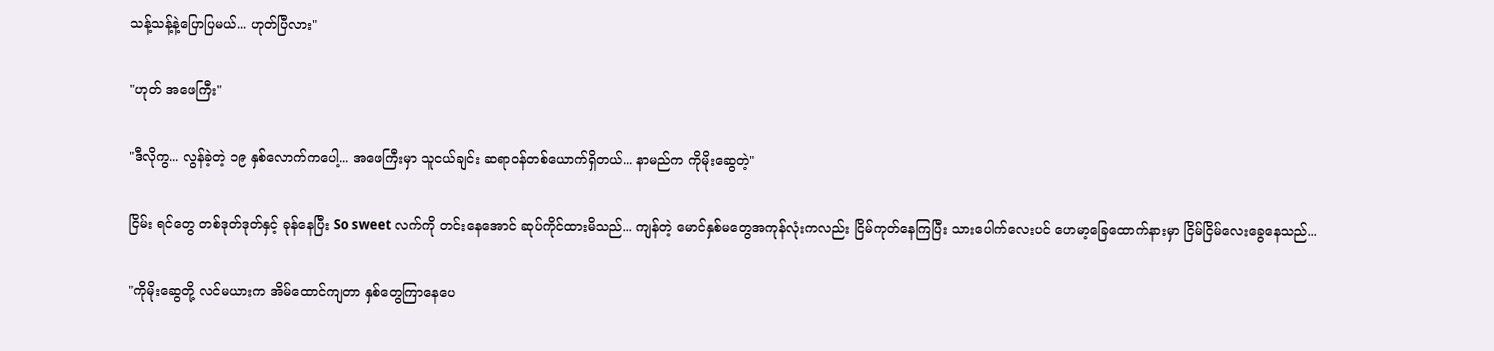သန့်သန့်နဲ့ပြောပြမယ်... ဟုတ်ပြီလား"

"ဟုတ် အဖေကြီး"

"ဒီလိုကွ... လွန်ခဲ့တဲ့ ၁၉ နှစ်လောက်ကပေါ့... အဖေကြီးမှာ သူငယ်ချင်း ဆရာဝန်တစ်ယောက်ရှိတယ်... နာမည်က ကိုမိုးဆွေတဲ့"

ငြိမ်း ရင်တွေ တစ်ဒုတ်ဒုတ်နှင့် ခုန်နေပြီး So sweet လက်ကို တင်းနေအောင် ဆုပ်ကိုင်ထားမိသည်... ကျန်တဲ့ မောင်နှစ်မတွေအကုန်လုံးကလည်း ငြိမ်ကုတ်နေကြပြီး သားပေါက်လေးပင် ဟေမာ့ခြေထောက်နားမှာ ငြိမ်ငြိမ်လေးခွေနေသည်...

"ကိုမိုးဆွေတို့ လင်မယားက အိမ်ထောင်ကျတာ နှစ်တွေကြာနေပေ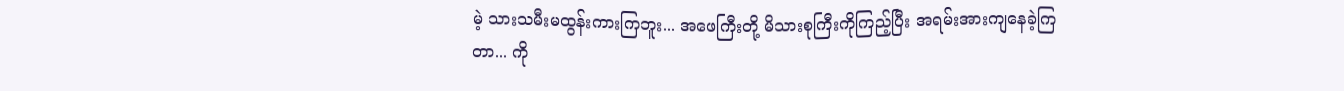မဲ့ သားသမီးမထွန်းကားကြဘူး... အဖေကြီးတို့ မိသားစုကြီးကိုကြည့်ပြီး အရမ်းအားကျနေခဲ့ကြတာ... ကို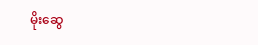မိုးဆွေ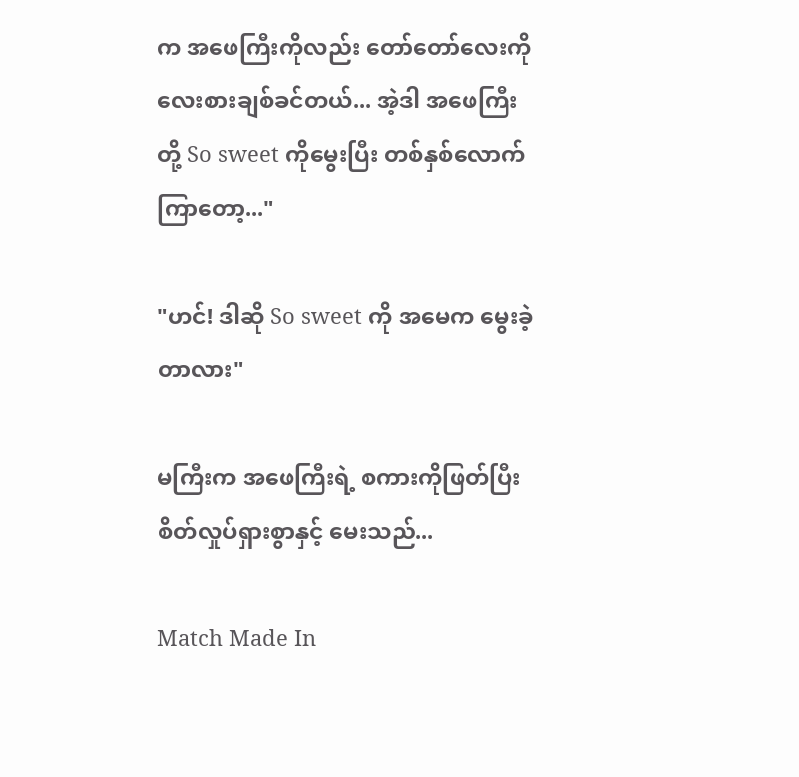က အဖေကြီးကိုလည်း တော်တော်လေးကို လေးစားချစ်ခင်တယ်... အဲ့ဒါ အဖေကြီးတို့ So sweet ကိုမွေးပြီး တစ်နှစ်လောက်ကြာတော့..."

"ဟင်! ဒါဆို So sweet ကို အမေက မွေးခဲ့တာလား"

မကြီးက အဖေကြီးရဲ့ စကားကိုဖြတ်ပြီး စိတ်လှုပ်ရှားစွာနှင့် မေးသည်...

Match Made In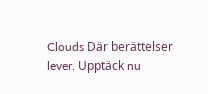Clouds Där berättelser lever. Upptäck nu